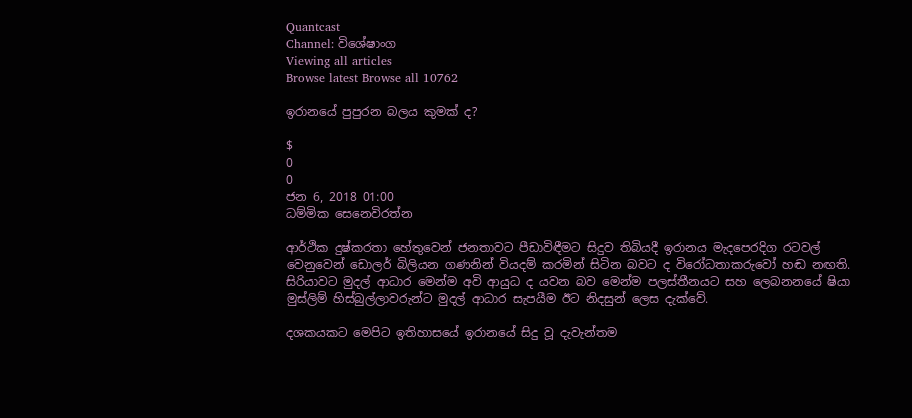Quantcast
Channel: විශේෂාංග
Viewing all articles
Browse latest Browse all 10762

ඉරානයේ පුපුරන බලය කුමක් ද?

$
0
0
ජන 6, 2018 01:00
ධම්මික සෙනෙවිරත්න

ආර්ථික දුෂ්කරතා හේතුවෙන් ජනතාවට පීඩාවිඳීමට සිදුව තිබියදී ඉරානය මැදපෙරදිග රටවල් වෙනුවෙන් ඩොලර් බිලියන ගණනින් වියදම් කරමින් සිටින බවට ද විරෝධතාකරුවෝ හඬ නඟති. සිරියාවට මුදල් ආධාර මෙන්ම අවි ආයුධ ද යවන බව මෙන්ම පලස්තීනයට සහ ලෙබනනයේ ෂියා මුස්ලිම් හිස්බුල්ලාවරුන්ට මුදල් ආධාර සැපයීම ඊට නිදසුන් ලෙස දැක්වේ.

දශකයකට මෙපිට ඉතිහාසයේ ඉරානයේ සිදු වූ දැවැන්තම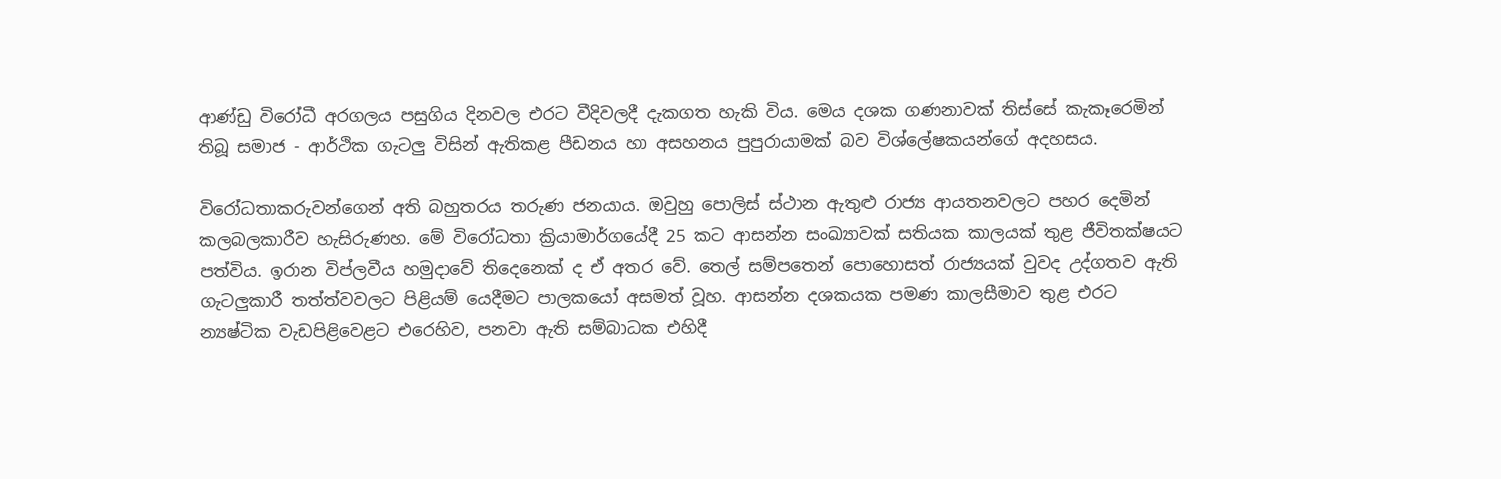ආණ්ඩු විරෝධී අරගලය පසුගිය දිනවල එරට වීදිවලදී දැකගත හැකි විය. මෙය දශක ගණනාවක් තිස්සේ කැකෑරෙමින් තිබූ සමාජ - ආර්ථික ගැටලු විසින් ඇතිකළ පීඩනය හා අසහනය පුපුරායාමක් බව විශ්ලේෂකයන්ගේ අදහසය.

විරෝධතාකරුවන්ගෙන් අති බහුතරය තරුණ ජනයාය. ඔවුහු පොලිස් ස්ථාන ඇතුළු රාජ්‍ය ආයතනවලට පහර දෙමින් කලබලකාරීව හැසිරුණහ. මේ විරෝධතා ක්‍රියාමාර්ගයේදී 25 කට ආසන්න සංඛ්‍යාවක් සතියක කාලයක් තුළ ජීවිතක්ෂයට පත්විය. ඉරාන විප්ලවීය හමු‍දාවේ තිදෙනෙක් ද ඒ අතර වේ. තෙල් සම්පතෙන් පොහොසත් රාජ්‍යයක් වුවද උද්ගතව ඇති ගැටලුකාරී තත්ත්වවලට පිළියම් යෙදීමට පාලකයෝ අසමත් වූහ. ආසන්න දශකයක පමණ කාලසීමාව තුළ එරට න්‍යෂ්ටික වැඩපිළිවෙළට එරෙහිව, පනවා ඇති සම්බාධක එහිදී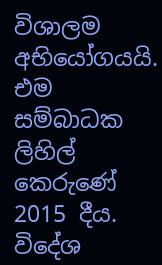විශාලම අභියෝගයයි. එම සම්බාධක ලිහිල් කෙරුණේ 2015 දීය. විදේශ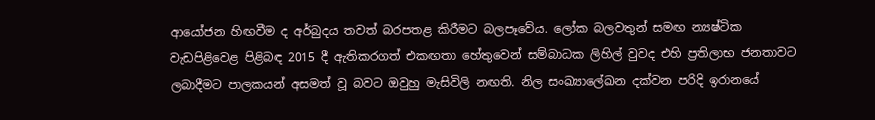ආයෝජන හිඟවීම ද අර්බුදය තවත් බරපතළ කිරීමට බලපෑවේය. ලෝක බලවතුන් ‍සමඟ න්‍යෂ්ටික වැඩපිළිවෙළ පිළිබඳ 2015 දී ඇතිකරගත් එකඟතා හේතුවෙන් සම්බාධක ලිහිල් වුවද එහි ප්‍රතිලාභ ජනතාවට ලබාදීමට පාලකයන් අසමත් වූ බවට ඔවුහු මැසිවිලි නඟති. නිල සංඛ්‍යාලේඛන දක්වන පරිදි ඉරානයේ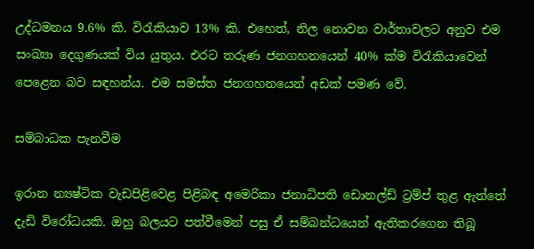උද්ධමනය 9.6% කි. විරැකියාව 13% කි. එහෙත්, නිල නොවන වාර්තාවලට අනුව එම සංඛ්‍යා දෙගුණයක් විය යුතුය. එරට තරුණ ජනගහනයෙන් 40% ක්ම විරැකියාවෙන් පෙළෙන බව සඳහන්ය. එම සමස්ත ජනගහනයෙන් අඩක් පමණ වේ.

සම්බාධක පැනවීම

ඉරාන න්‍යෂ්ටික වැඩපිළිවෙළ පිළිබඳ අමෙරිකා ජනාධිපති ඩොනල්ඩ් ට්‍රම්ප් තුළ ඇත්තේ දැඩි විරෝධයකි. ඔහු බලයට පත්වීමෙන් පසු ඒ සම්බන්ධයෙන් ඇතිකරගෙන තිබූ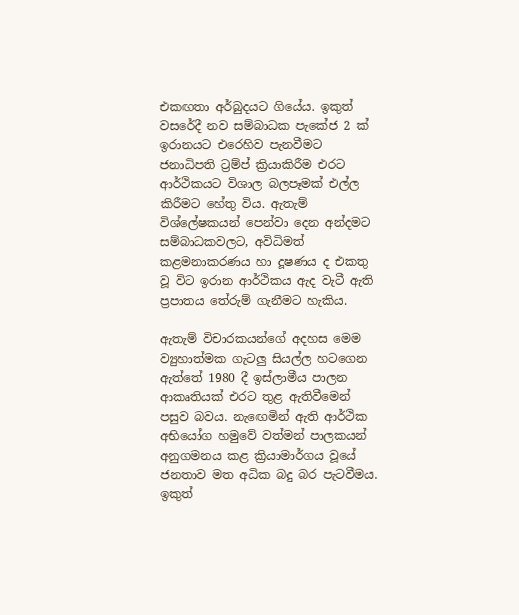එකඟතා අර්බුදයට ගියේය. ඉකුත් වසරේදී නව සම්බාධක පැකේජ 2 ක් ඉරානයට එරෙහිව පැනවීමට ජනාධිපති ට්‍රම්ප් ක්‍රියාකිරීම එරට ආර්ථිකයට විශාල බලපෑමක් එල්ල කිරීමට හේතු විය. ඇතැම් විශ්ලේෂකයන් පෙන්වා දෙන අන්දමට සම්බාධකවලට, අවිධිමත් කළමනාකරණය හා දූෂණය ද එකතු වූ විට ඉරාන ආර්ථිකය ඇද වැටී ඇති ප්‍රපාතය තේරුම් ගැනීමට හැකිය.

ඇතැම් විචාරකයන්ගේ අදහස මෙම ව්‍යුහාත්මක ගැටලු සියල්ල හටගෙන ඇත්තේ 1980 දී ඉස්ලාමීය පාලන ආකෘතියක් එරට තුළ ඇතිවීමෙන් පසුව බවය. නැ‍ඟෙමින් ඇති ආර්ථික අභියෝග හමුවේ වත්මන් පාලකයන් අනුගමනය කළ ක්‍රියාමාර්ගය වූයේ ජනතාව මත අධික බදු බර පැටවීමය. ඉකුත්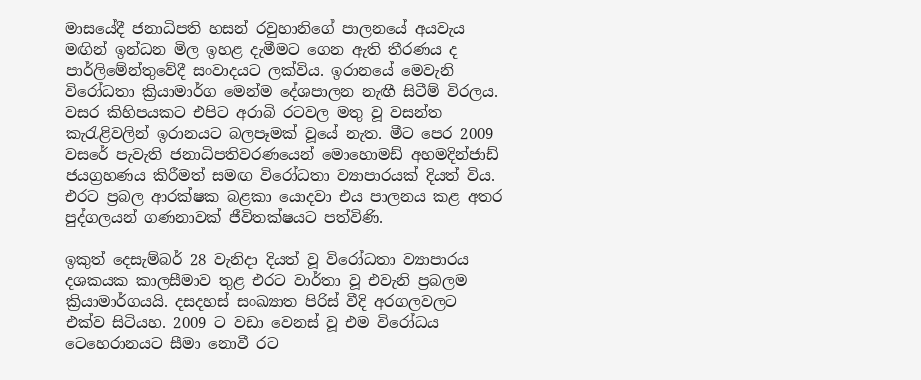මාසයේදී ජනාධිපති හසන් රවුහානිගේ පාලනයේ අයවැය මඟින් ඉන්ධන මිල ඉහළ දැමීමට ගෙන ඇති තීරණය ද පාර්ලිමේන්තුවේදී සංවාදයට ලක්විය. ඉරානයේ මෙවැනි විරෝධතා ක්‍රියාමාර්ග මෙන්ම දේශපාලන නැඟී සිටීම් විරලය. වසර කිහිපයකට එපිට අරාබි රටවල මතු වූ වසන්ත කැරැළිවලින් ඉරානයට බලපෑමක් වූයේ නැත. මීට පෙර 2009 වසරේ පැවැති ජනාධිපතිවරණයෙන් මොහොමඩ් අහමදින්ජාඩ් ජයග්‍රහණය කිරීමත් සමඟ විරෝධතා ව්‍යාපාරයක් දියත් විය. එරට ප්‍රබල ආරක්ෂක බළකා යොදවා එය පාලනය කළ අතර පුද්ගලයන් ගණනාවක් ජීවිතක්ෂයට පත්විණි.

ඉකුත් දෙසැම්බර් 28 වැනිදා දියත් වූ විරෝධතා ව්‍යාපාරය දශකයක කාලසීමාව තුළ එරට වාර්තා වූ එවැනි ප්‍රබලම ක්‍රියාමාර්ගයයි. දසදහස් සංඛ්‍යාත පිරිස් වීදි අරගලවලට එක්ව සිටියහ. 2009 ට වඩා වෙනස් වූ එම විරෝධය ටෙහෙරානයට සීමා නොවී රට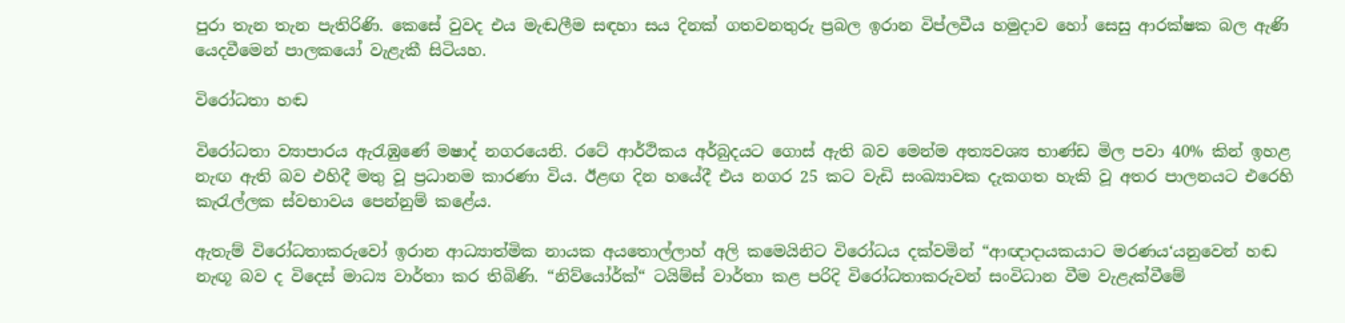පුරා තැන තැන පැතිරිණි. කෙසේ වුවද එය මැඬලීම සඳහා සය දිනක් ගතවනතුරු ප්‍රබල ඉරාන විප්ලවීය හමුදාව හෝ සෙසු ආරක්ෂක බල ඇණි යෙදවීමෙන් පාලකයෝ වැළැකී සිටියහ.

විරෝධතා හඬ

විරෝධතා ව්‍යාපාරය ඇරැඹුණේ මෂාද් නගරයෙනි. රටේ ආර්ථිකය අර්බුදයට ගොස් ඇති බව මෙන්ම අත්‍යවශ්‍ය භාණ්ඩ මිල පවා 40% කින් ඉහළ නැඟ ඇති බව එහිදී මතු වූ ප්‍රධානම කාරණා විය. ඊළඟ දින හයේදී එය නගර 25 කට වැඩි සංඛ්‍යාවක දැකගත හැකි වූ අතර පාලනයට එරෙහි කැරැල්ලක ස්වභාවය පෙන්නුම් ‍කළේය.

ඇතැම් විරෝධතාකර‍ැවෝ ඉරාන ආධ්‍යාත්මික නායක අයතොල්ලාහ් අලි කමෙයිනිට විරෝධය දක්වමින් “ආඥාදායකයාට මරණය‘යනුවෙන් හඬ නැඟූ බව ද විදෙස් මාධ්‍ය වාර්තා කර තිබිණි. “නිව්යෝර්ක්“ ටයිම්ස් වාර්තා කළ පරිදි විරෝධතාකරුවන් සංවිධාන වීම වැළැක්වීමේ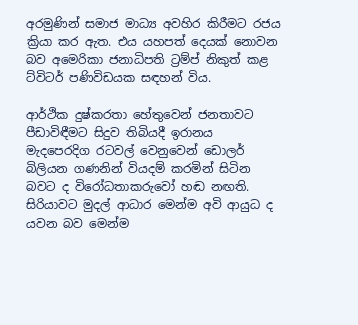අරමුණින් සමාජ මාධ්‍ය අවහිර කිරීමට රජය ක්‍රියා කර ඇත. එය යහපත් දෙයක් නොවන බව අමෙරිකා ජනාධිපති ට්‍රම්ප් නිකුත් කළ ට්විටර් පණිවිඩයක සඳහන් විය.

ආර්ථික දුෂ්කරතා හේතුවෙන් ජනතාවට පීඩාවිඳීමට සිදුව තිබියදී ඉරානය මැදපෙරදිග රටවල් වෙනුවෙන් ඩොලර් බිලියන ගණනින් වියදම් කරමින් සිටින බවට ද විරෝධතාකරුවෝ හඬ නඟති. සිරියාවට මුදල් ආධාර මෙන්ම අවි ආයුධ ද යවන බව මෙන්ම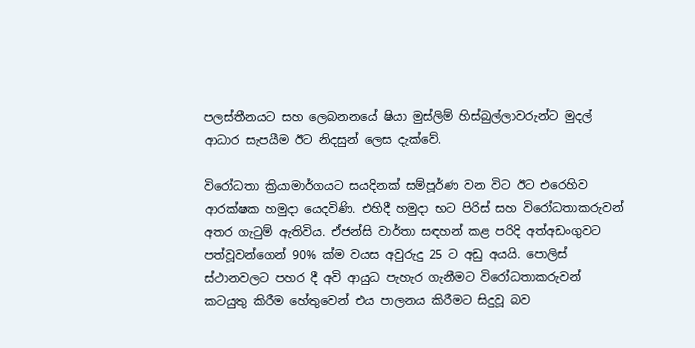පලස්තීනයට සහ ලෙබනනයේ ෂියා මුස්ලිම් හිස්බුල්ලාවරුන්ට මුදල් ආධාර සැපයීම ඊට නිදසුන් ලෙස දැක්වේ.

විරෝධතා ක්‍රියාමාර්ගයට සයදිනක් සම්පූර්ණ වන විට ඊට එරෙහිව ආරක්ෂක හමුදා යෙදවිණි. එහිදී හමුදා භට පිරිස් සහ විරෝධතාකරුවන් අතර ගැටුම් ඇතිවිය. ඒජන්සි වාර්තා සඳහන් කළ පරිදි අත්අඩංගුවට පත්වූවන්ගෙන් 90% ක්ම වයස අවුරුදු 25 ට අඩු අයයි. පොලිස් ස්ථානවලට පහර දී අවි ආයුධ පැහැර ගැනීමට විරෝධතාකරුවන් කටයුතු කිරීම හේතුවෙන් එය පාලනය කිරීමට සිදුවූ බව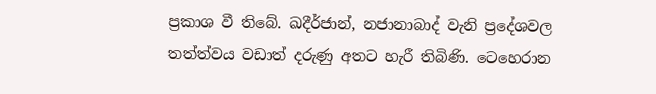ප්‍රකාශ වී තිබේ. ඛදීර්ජාන්, නජානාබාද් වැනි ප්‍රදේශවල තත්ත්වය වඩාත් දරුණු අතට හැරී තිබිණි. ටෙහෙරාන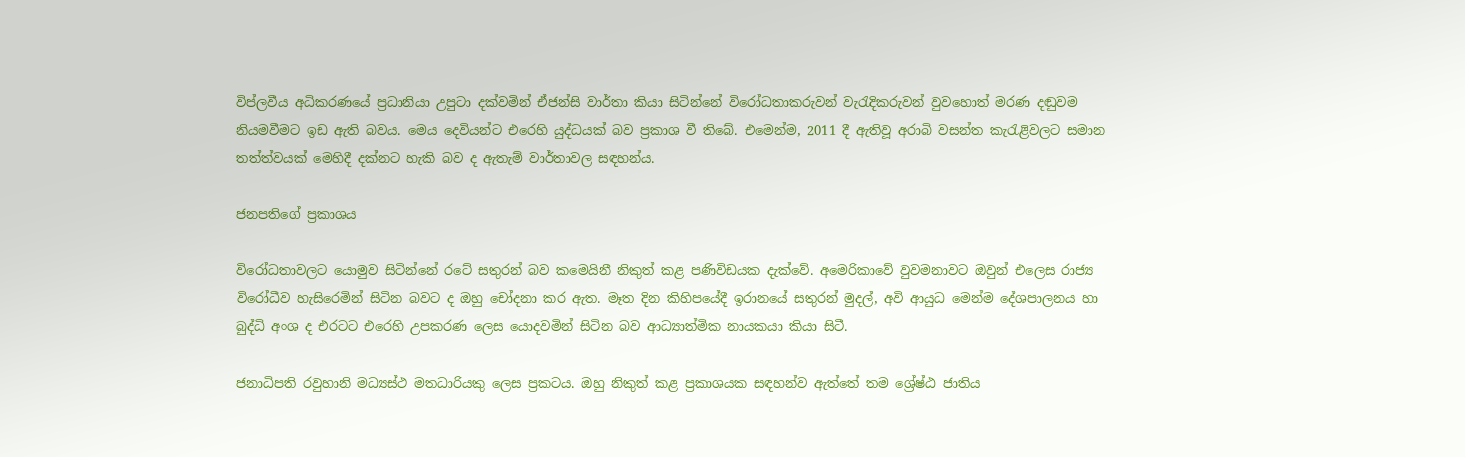විප්ලවීය අධිකරණයේ ප්‍රධානියා උපුටා දක්වමින් ඒජන්සි වාර්තා කියා සිටින්නේ විරෝධතාකරුවන් වැරැදිකරුවන් වුවහොත් මරණ දඬුවම නියමවීමට ඉඩ ඇති බවය. මෙය දෙවියන්ට එරෙහි යුද්ධයක් බව ප්‍රකාශ වී තිබේ. එමෙන්ම, 2011 දී ඇතිවූ අරාබි වසන්ත කැරැළිවලට සමාන තත්ත්වයක් මෙහිදී දක්නට හැකි බව ද ඇතැම් වාර්තාවල සඳහන්ය.

ජනපතිගේ ප්‍රකාශය

විරෝධතාවලට යොමුව සිටින්නේ රටේ සතුරන් බව කමෙයිනී නිකුත් කළ පණිවිඩයක දැක්වේ. අමෙරිකාවේ වුවමනාවට ඔවුන් එලෙස රාජ්‍ය විරෝධීව හැසිරෙමින් සිටින බවට ද ඔහු චෝදනා කර ඇත. මෑත දින කිහිපයේදී ඉරානයේ සතුරන් මුදල්, අවි ආයුධ මෙන්ම දේශපාලනය හා බුද්ධි අංශ ද එරටට එරෙහි උපකරණ ලෙස යොදවමින් සිටින බව ආධ්‍යාත්මික නායකයා කියා සිටී.

ජනාධිපති රවුහානි මධ්‍යස්ථ මතධාරියකු ලෙස ප්‍රකටය. ඔහු නිකුත් කළ ප්‍රකාශයක සඳහන්ව ඇත්තේ තම ශ්‍රේෂ්ඨ ජාතිය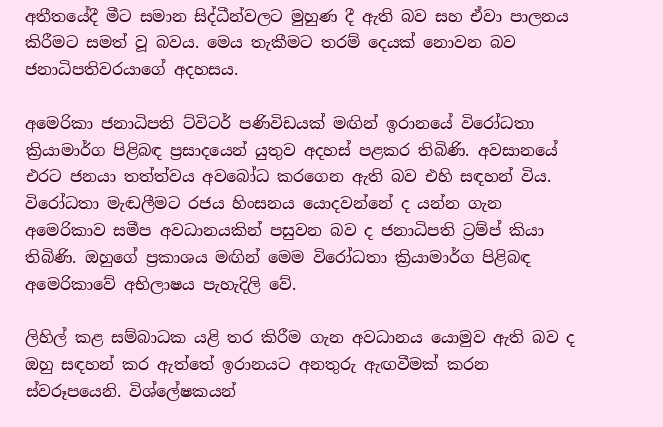අතීතයේදී මීට සමාන සිද්ධීන්වලට මුහුණ දී ඇති බව සහ ඒවා පාලනය කිරීමට සමත් වූ බවය. මෙය තැකීමට තරම් දෙයක් නොවන බව ජනාධිපතිවරයාගේ අදහසය.

අමෙරිකා ජනාධිපති ට්විටර් පණිවිඩයක් මඟින් ඉරානයේ විරෝධතා ක්‍රියාමාර්ග පිළිබඳ ප්‍රසාදයෙන් යුතුව අදහස් පළකර තිබිණි. අවසානයේ එරට ජනයා තත්ත්වය අවබෝධ කරගෙන ඇති බව එහි සඳහන් විය. විරෝධතා මැඬලීමට රජය හිංසනය යොදවන්නේ ද යන්න ගැන අමෙරිකාව සමීප අවධානයකින් පසුවන බව ද ජනාධිපති ට්‍රම්ප් කියා තිබිණි. ඔහුගේ ප්‍රකාශය මඟින් මෙම විරෝධතා ක්‍රියාමාර්ග පිළිබඳ අමෙරිකාවේ අභිලාෂය පැහැදිලි වේ.

ලිහිල් කළ සම්බාධක යළි තර කිරීම ගැන අවධානය යොමුව ඇති බව ද ඔහු සඳහන් කර ඇත්තේ ඉරානයට අනතුරු ඇඟවීමක් කරන ස්වරූපයෙනි. විශ්ලේෂකයන්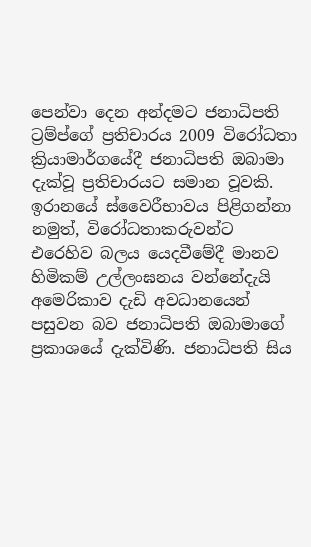පෙන්වා දෙන අන්දමට ජනාධිපති ට්‍රම්ප්ගේ ප්‍රතිචාරය 2009 විරෝධතා ක්‍රියාමාර්ගයේදී ජනාධිපති ඔබාමා දැක්වූ ප්‍රතිචාරයට සමාන වූවකි. ඉරානයේ ස්වෛරීභාවය පිළිගන්නා නමුත්, විරෝධතාකරුවන්ට එරෙහිව බලය යෙදවීමේදී මානව හිමිකම් උල්ලංඝනය වන්නේදැයි අමෙරිකාව දැඩි අවධානයෙන් පසුවන බව ජනාධිපති ඔබාමාගේ ප්‍රකාශයේ දැක්විණි. ජනාධිපති සිය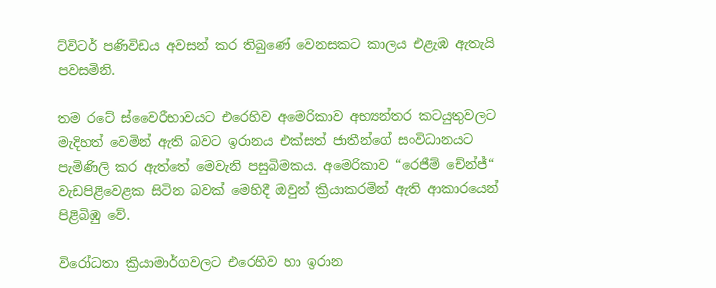ට්විටර් පණිවිඩය අවසන් කර තිබුණේ වෙනසකට කාලය එළැඹ ඇතැයි පවසමිනි.

තම රටේ ස්වෛරීභාවයට එරෙහිව අමෙරිකාව අභ්‍යන්තර කටයුතුවලට මැදිහත් වෙමින් ඇති බවට ඉරානය එක්සත් ජාතීන්ගේ සංවිධානයට පැමිණිලි කර ඇත්තේ මෙවැනි පසුබිමකය. අමෙරිකාව “රෙජීම් චේන්ජ්“ වැඩපිළිවෙළක සිටින බවක් මෙහිදී ඔවුන් ක්‍රියාකරමින් ඇති ආකාරයෙන් පිළිබිඹු වේ.

විරෝධතා ක්‍රියාමාර්ගවලට එරෙහිව හා ඉරාන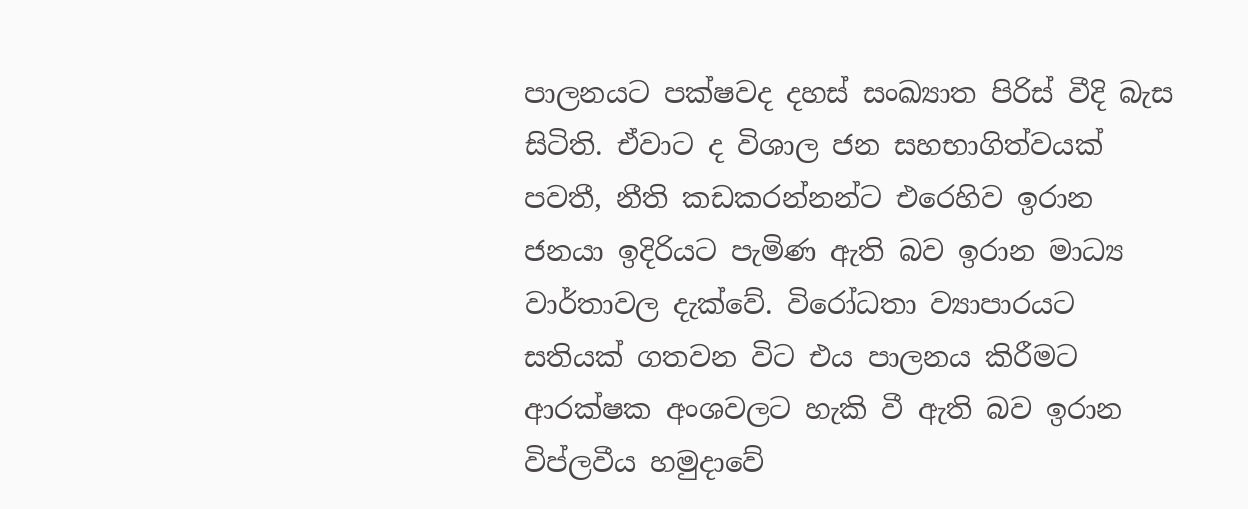පාලනයට පක්ෂවද දහස් සංඛ්‍යාත පිරිස් වීදි බැස සිටිති. ඒවාට ද විශාල ජන සහභාගිත්වයක් පවතී, නීති කඩකරන්නන්ට එරෙහිව ඉරාන ජනයා ඉදිරියට පැමිණ ඇති බව ඉරාන මාධ්‍ය වාර්තාවල දැක්වේ. විරෝධතා ව්‍යාපාරයට සතියක් ගතවන විට එය පාලනය කිරීමට ආරක්ෂක අංශවලට හැකි වී ඇති බව ඉරාන විප්ලවීය හමුදාවේ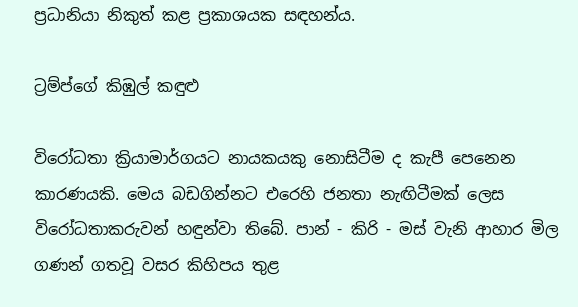ප්‍රධානියා නිකුත් කළ ප්‍රකාශයක සඳහන්ය.

ට්‍රම්ප්ගේ කිඹුල් කඳුළු

විරෝධතා ක්‍රියාමාර්ගයට නායකයකු නොසිටීම ද ‍කැපී පෙනෙන කාරණයකි. මෙය බඩගින්නට එරෙහි ජනතා නැඟිටීමක් ලෙස විරෝධතාකරුවන් හඳුන්වා තිබේ. පාන් - කිරි - මස් වැනි ආහාර මිල ගණන් ගතවූ වසර කිහිපය තුළ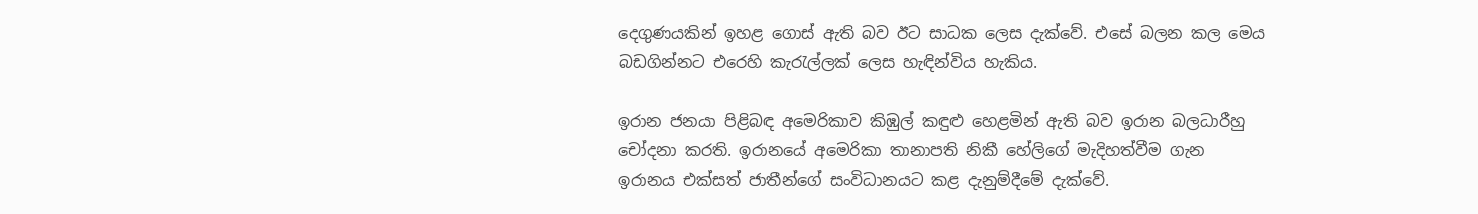දෙගුණයකින් ඉහළ ගොස් ඇති බව ඊට සාධක ලෙස දැක්වේ. එසේ බලන කල මෙය බඩගින්නට එරෙහි කැරැල්ලක් ලෙස හැඳින්විය හැකිය.

ඉරාන ජනයා පිළිබඳ අමෙරිකාව කිඹුල් කඳුළු හෙළමින් ඇති බව ඉරාන බලධාරීහු චෝදනා කරති. ඉරානයේ අමෙරිකා තානාපති නිකී හේලිගේ මැදිහත්වීම ගැන ඉරානය එක්සත් ජාතීන්ගේ සංවිධානයට කළ දැනුම්දීමේ දැක්වේ.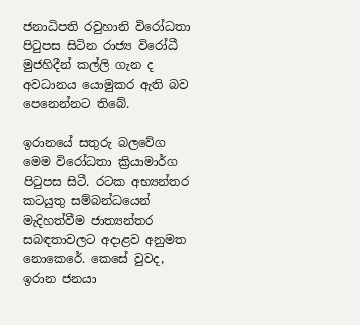ජනාධිපති රවුහානි විරෝධතා පිටුපස සිටින රාජ්‍ය විරෝධී මුජහිදීන් කල්ලි ගැන ද අවධානය යොමුකර ඇති බව පෙනෙන්නට තිබේ.

ඉරානයේ සතුරු බලවේග මෙම විරෝධතා ක්‍රියාමාර්ග පිටුපස සිටී. රටක අභ්‍යන්තර කටයුතු සම්බන්ධයෙන් මැදිහත්වීම ජාත්‍යන්තර සබඳතාවලට අදාළව අනුමත නොකෙරේ. කෙසේ වුවද, ඉරාන ජනයා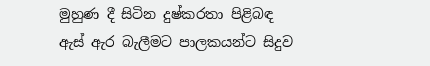මුහුණ දී සිටින දුෂ්කරතා පිළිබඳ ඇස් ඇර බැලීමට පාලකයන්ට සිදුව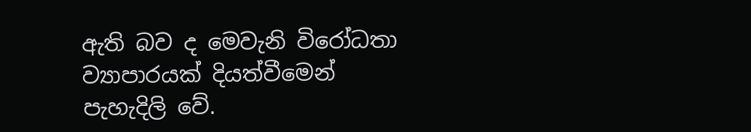ඇති බව ද මෙවැනි විරෝධතා ව්‍යාපාරයක් දියත්වීමෙන් පැහැදිලි වේ.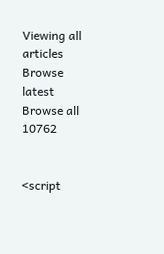Viewing all articles
Browse latest Browse all 10762


<script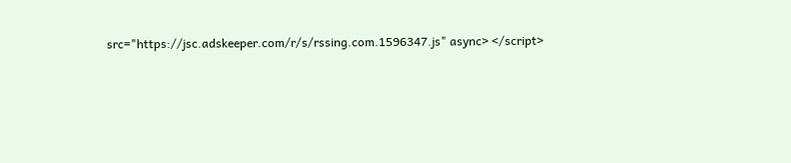src="https://jsc.adskeeper.com/r/s/rssing.com.1596347.js" async> </script>